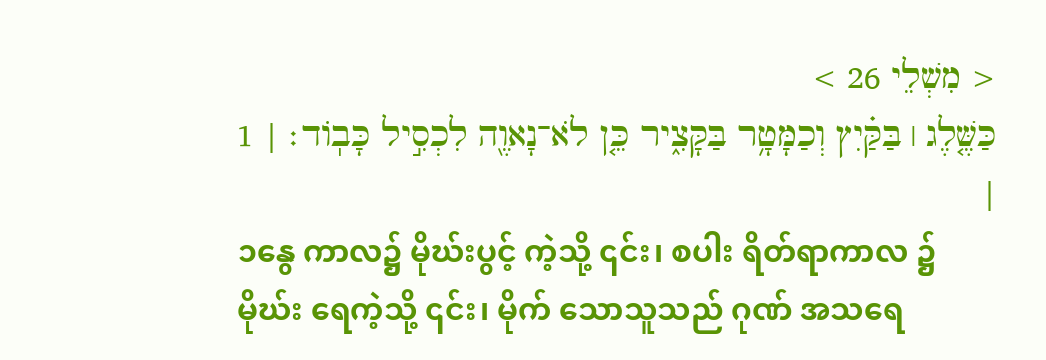< מִשְׁלֵי 26 >
כַּשֶּׁ֤לֶג ׀ בַּקַּ֗יִץ וְכַמָּטָ֥ר בַּקָּצִ֑יר כֵּ֤ן לֹא־נָאוֶ֖ה לִכְסִ֣יל כָּבֽוֹד׃ | 1 |
၁နွေ ကာလ၌ မိုဃ်းပွင့် ကဲ့သို့ ၎င်း၊ စပါး ရိတ်ရာကာလ ၌ မိုဃ်း ရေကဲ့သို့ ၎င်း၊ မိုက် သောသူသည် ဂုဏ် အသရေ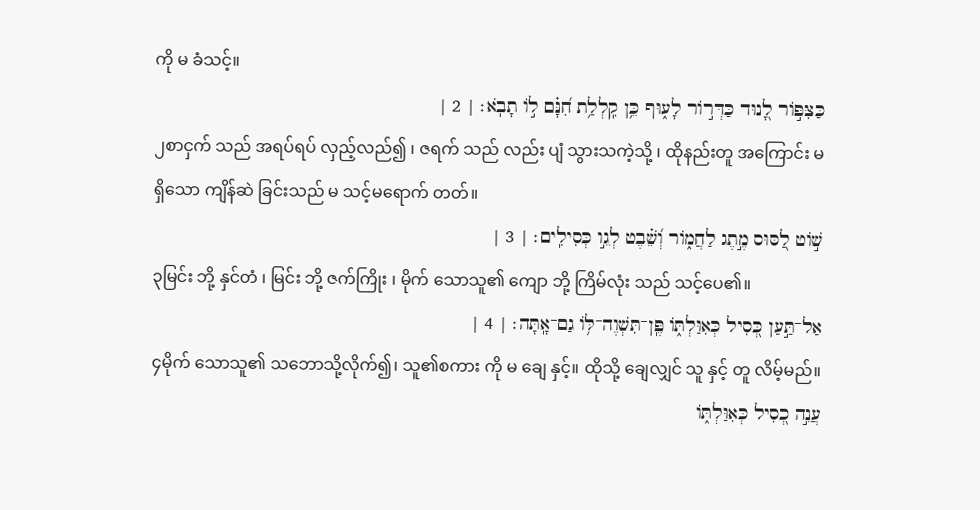ကို မ ခံသင့်။
כַּצִּפּ֣וֹר לָ֭נוּד כַּדְּר֣וֹר לָע֑וּף כֵּ֥ן קִֽלְלַ֥ת חִ֝נָּ֗ם ל֣וֹ תָבֹֽא׃ | 2 |
၂စာငှက် သည် အရပ်ရပ် လှည့်လည်၍ ၊ ဇရက် သည် လည်း ပျံ သွားသကဲ့သို့ ၊ ထိုနည်းတူ အကြောင်း မရှိသော ကျိန်ဆဲ ခြင်းသည် မ သင့်မရောက် တတ်။
שׁ֣וֹט לַ֭סּוּס מֶ֣תֶג לַחֲמ֑וֹר וְ֝שֵׁ֗בֶט לְגֵ֣ו כְּסִילִֽים׃ | 3 |
၃မြင်း ဘို့ နှင်တံ ၊ မြင်း ဘို့ ဇက်ကြိုး ၊ မိုက် သောသူ၏ ကျော ဘို့ ကြိမ်လုံး သည် သင့်ပေ၏။
אַל־תַּ֣עַן כְּ֭סִיל כְּאִוַּלְתּ֑וֹ פֶּֽן־תִּשְׁוֶה־לּ֥וֹ גַם־אָֽתָּה׃ | 4 |
၄မိုက် သောသူ၏ သဘောသို့လိုက်၍၊ သူ၏စကား ကို မ ချေ နှင့်။ ထိုသို့ ချေလျှင် သူ နှင့် တူ လိမ့်မည်။
עֲנֵ֣ה כְ֭סִיל כְּאִוַּלְתּ֑וֹ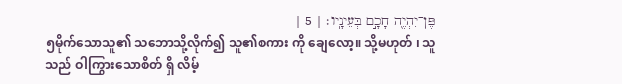פֶּן־יִהְיֶ֖ה חָכָ֣ם בְּעֵינָֽיו׃ | 5 |
၅မိုက်သောသူ၏ သဘောသို့လိုက်၍ သူ၏စကား ကို ချေလော့။ သို့မဟုတ် ၊ သူသည် ဝါကြွားသောစိတ် ရှိ လိမ့်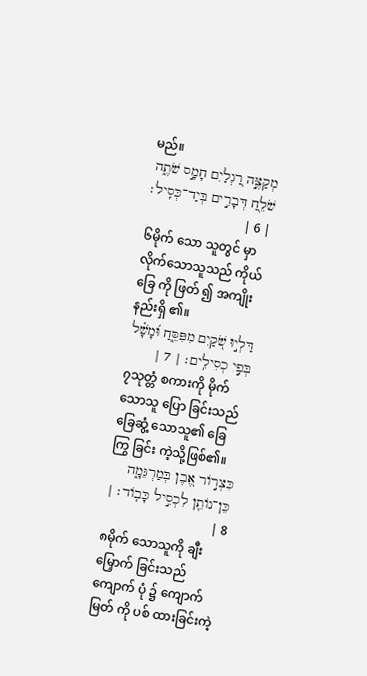မည်။
מְקַצֶּ֣ה רַ֭גְלַיִם חָמָ֣ס שֹׁתֶ֑ה שֹׁלֵ֖חַ דְּבָרִ֣ים בְּיַד־כְּסִֽיל׃ | 6 |
၆မိုက် သော သူတွင် မှာ လိုက်သောသူသည် ကိုယ်ခြေ ကို ဖြတ် ၍ အကျိုးနည်းရှိ ၏။
דַּלְי֣וּ שֹׁ֭קַיִם מִפִּסֵּ֑חַ וּ֝מָשָׁ֗ל בְּפִ֣י כְסִילִֽים׃ | 7 |
၇သုတ္တံ စကားကို မိုက် သောသူ ပြော ခြင်းသည် ခြေဆွံ့ သောသူ၏ ခြေ ကြွ ခြင်း ကဲ့သို့ဖြစ်၏။
כִּצְר֣וֹר אֶ֭בֶן בְּמַרְגֵּמָ֑ה כֵּן־נוֹתֵ֖ן לִכְסִ֣יל כָּבֽוֹד׃ | 8 |
၈မိုက် သောသူကို ချီးမြှောက် ခြင်းသည် ကျောက် ပုံ ၌ ကျောက်မြတ် ကို ပစ် ထားခြင်းကဲ့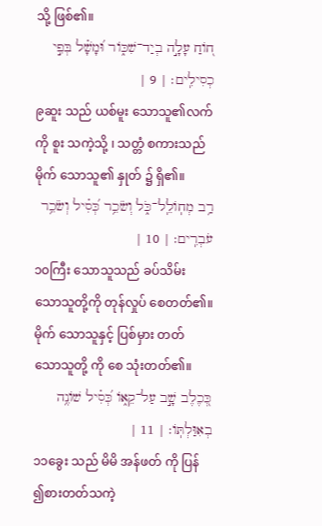သို့ ဖြစ်၏။
ח֭וֹחַ עָלָ֣ה בְיַד־שִׁכּ֑וֹר וּ֝מָשָׁ֗ל בְּפִ֣י כְסִילִֽים׃ | 9 |
၉ဆူး သည် ယစ်မူး သောသူ၏လက် ကို စူး သကဲ့သို့ ၊ သတ္တံ စကားသည် မိုက် သောသူ၏ နှုတ် ၌ ရှိ၏။
רַ֥ב מְחֽוֹלֵֽל־כֹּ֑ל וְשֹׂכֵ֥ר כְּ֝סִ֗יל וְשֹׂכֵ֥ר עֹבְרִֽים׃ | 10 |
၁၀ကြီး သောသူသည် ခပ်သိမ်း သောသူတို့ကို တုန်လှုပ် စေတတ်၏။ မိုက် သောသူနှင့် ပြစ်မှား တတ် သောသူတို့ ကို စေ သုံးတတ်၏။
כְּ֭כֶלֶב שָׁ֣ב עַל־קֵא֑וֹ כְּ֝סִ֗יל שׁוֹנֶ֥ה בְאִוַּלְתּֽוֹ׃ | 11 |
၁၁ခွေး သည် မိမိ အန်ဖတ် ကို ပြန် ၍စားတတ်သကဲ့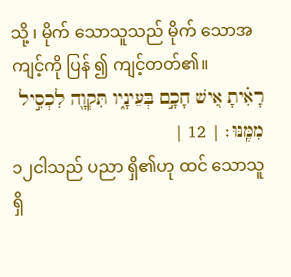သို့ ၊ မိုက် သောသူသည် မိုက် သောအကျင့်ကို ပြန် ၍ ကျင့်တတ်၏။
רָאִ֗יתָ אִ֭ישׁ חָכָ֣ם בְּעֵינָ֑יו תִּקְוָ֖ה לִכְסִ֣יל מִמֶּֽנּוּ׃ | 12 |
၁၂ငါသည် ပညာ ရှိ၏ဟု ထင် သောသူ ရှိ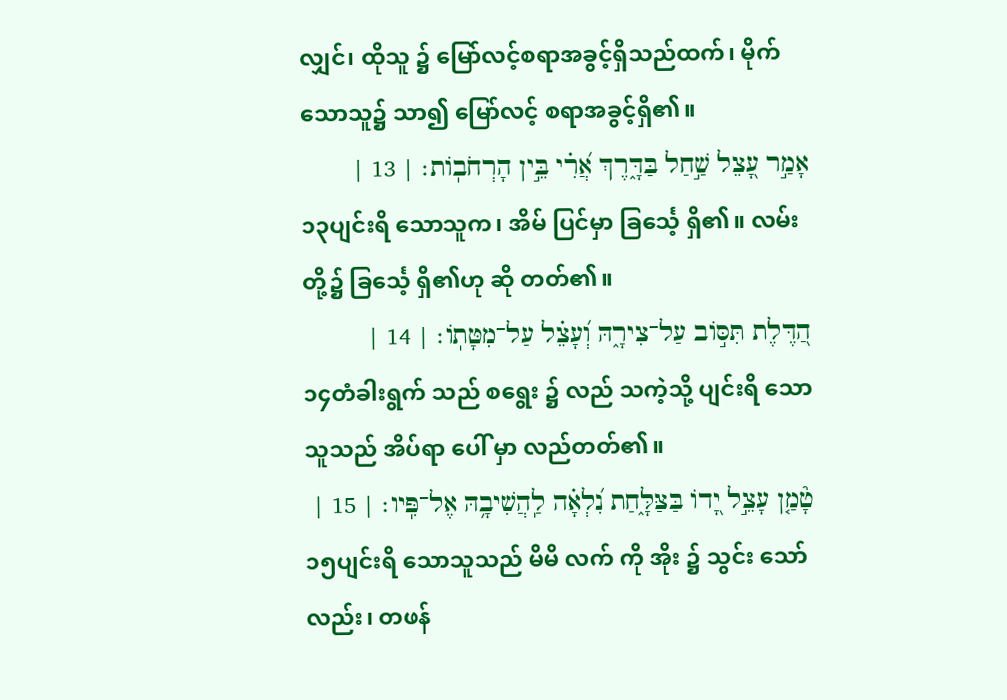လျှင်၊ ထိုသူ ၌ မြော်လင့်စရာအခွင့်ရှိသည်ထက်၊ မိုက် သောသူ၌ သာ၍ မြော်လင့် စရာအခွင့်ရှိ၏။
אָמַ֣ר עָ֭צֵל שַׁ֣חַל בַּדָּ֑רֶךְ אֲ֝רִ֗י בֵּ֣ין הָרְחֹבֽוֹת׃ | 13 |
၁၃ပျင်းရိ သောသူက၊ အိမ် ပြင်မှာ ခြင်္သေ့ ရှိ၏။ လမ်း တို့၌ ခြင်္သေ့ ရှိ၏ဟု ဆို တတ်၏။
הַ֭דֶּלֶת תִּסּ֣וֹב עַל־צִירָ֑הּ וְ֝עָצֵ֗ל עַל־מִטָּתֽוֹ׃ | 14 |
၁၄တံခါးရွက် သည် စရွေး ၌ လည် သကဲ့သို့ ပျင်းရိ သောသူသည် အိပ်ရာ ပေါ် မှာ လည်တတ်၏။
טָ֘מַ֤ן עָצֵ֣ל יָ֭דוֹ בַּצַּלָּ֑חַת נִ֝לְאָ֗ה לַֽהֲשִׁיבָ֥הּ אֶל־פִּֽיו׃ | 15 |
၁၅ပျင်းရိ သောသူသည် မိမိ လက် ကို အိုး ၌ သွင်း သော်လည်း၊ တဖန်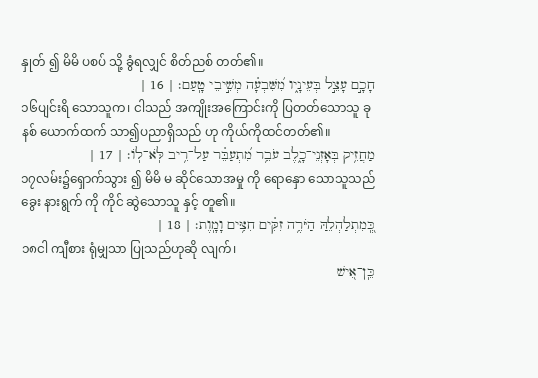နှုတ် ၍ မိမိ ပစပ် သို့ ခွံရလျှင် စိတ်ညစ် တတ်၏။
חָכָ֣ם עָצֵ֣ל בְּעֵינָ֑יו מִ֝שִּׁבְעָ֗ה מְשִׁ֣יבֵי טָֽעַם׃ | 16 |
၁၆ပျင်းရိ သောသူက၊ ငါသည် အကျိုးအကြောင်းကို ပြတတ်သောသူ ခုနစ် ယောက်ထက် သာ၍ပညာရှိသည် ဟု ကိုယ်ကိုထင်တတ်၏။
מַחֲזִ֥יק בְּאָזְנֵי־כָ֑לֶב עֹבֵ֥ר מִ֝תְעַבֵּ֗ר עַל־רִ֥יב לֹּֽא־לֽוֹ׃ | 17 |
၁၇လမ်း၌ရှောက်သွား ၍ မိမိ မ ဆိုင်သောအမှု ကို ရောနှော သောသူသည် ခွေး နားရွက် ကို ကိုင် ဆွဲသောသူ နှင့် တူ၏။
כְּֽ֭מִתְלַהְלֵהַּ הַיֹּרֶ֥ה זִקִּ֗ים חִצִּ֥ים וָמָֽוֶת׃ | 18 |
၁၈ငါ ကျီစား ရုံမျှသာ ပြုသည်ဟုဆို လျက်၊
כֵּֽן־אִ֭ישׁ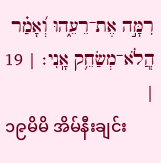רִמָּ֣ה אֶת־רֵעֵ֑הוּ וְ֝אָמַ֗ר הֲֽלֹא־מְשַׂחֵ֥ק אָֽנִי׃ | 19 |
၁၉မိမိ အိမ်နီးချင်း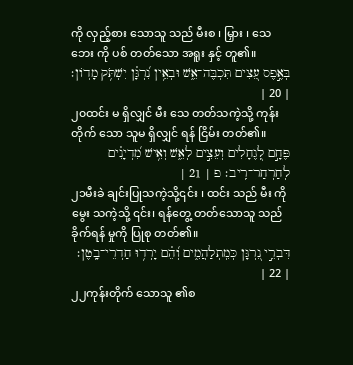ကို လှည့်စား သောသူ သည် မီးစ ၊ မြှား ၊ သေဘေး ကို ပစ် တတ်သော အရူး နှင့် တူ၏။
בְּאֶ֣פֶס עֵ֭צִים תִּכְבֶּה־אֵ֑שׁ וּבְאֵ֥ין נִ֝רְגָּ֗ן יִשְׁתֹּ֥ק מָדֽוֹן׃ | 20 |
၂၀ထင်း မ ရှိလျှင် မီး သေ တတ်သကဲ့သို့ ကုန်းတိုက် သော သူမ ရှိလျှင် ရန် ငြိမ်း တတ်၏။
פֶּחָ֣ם לְ֭גֶחָלִים וְעֵצִ֣ים לְאֵ֑שׁ וְאִ֥ישׁ מִ֝דְיָנִ֗ים לְחַרְחַר־רִֽיב׃ פ | 21 |
၂၁မီးခဲ ချင်းပြုသကဲ့သို့၎င်း ၊ ထင်း သည် မီး ကို မွေး သကဲ့သို့ ၎င်း၊ ရန်တွေ့ တတ်သောသူ သည် ခိုက်ရန် မှုကို ပြုစု တတ်၏။
דִּבְרֵ֣י נִ֭רְגָּן כְּמִֽתְלַהֲמִ֑ים וְ֝הֵ֗ם יָרְד֥וּ חַדְרֵי־בָֽטֶן׃ | 22 |
၂၂ကုန်းတိုက် သောသူ ၏စ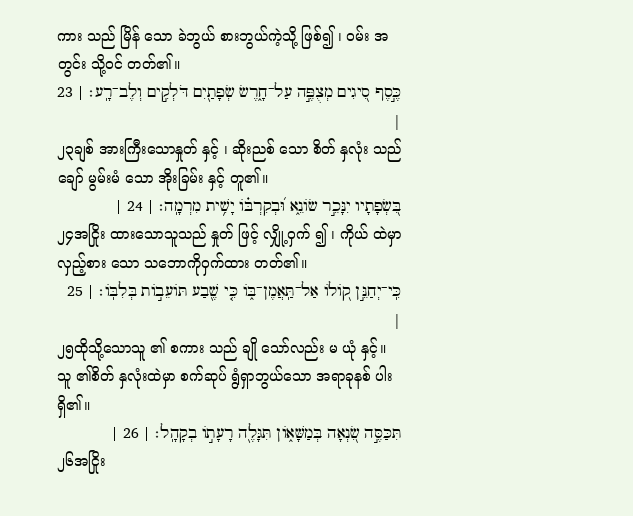ကား သည် မြိန် သော ခဲဘွယ် စားဘွယ်ကဲ့သို့ ဖြစ်၍ ၊ ဝမ်း အတွင်း သို့ဝင် တတ်၏။
כֶּ֣סֶף סִ֭יגִים מְצֻפֶּ֣ה עַל־חָ֑רֶשׂ שְׂפָתַ֖יִם דֹּלְקִ֣ים וְלֶב־רָֽע׃ | 23 |
၂၃ချစ် အားကြီးသောနှုတ် နှင့် ၊ ဆိုးညစ် သော စိတ် နှလုံး သည် ချော် မွမ်းမံ သော အိုးခြမ်း နှင့် တူ၏။
בִּ֭שְׂפָתָיו יִנָּכֵ֣ר שׂוֹנֵ֑א וּ֝בְקִרְבּ֗וֹ יָשִׁ֥ית מִרְמָֽה׃ | 24 |
၂၄အငြိုး ထားသောသူသည် နှုတ် ဖြင့် လျှို့ဝှက် ၍ ၊ ကိုယ် ထဲမှာလှည့်စား သော သဘောကိုဝှက်ထား တတ်၏။
כִּֽי־יְחַנֵּ֣ן ק֭וֹלוֹ אַל־תַּֽאֲמֶן־בּ֑וֹ כִּ֤י שֶׁ֖בַע תּוֹעֵב֣וֹת בְּלִבּֽוֹ׃ | 25 |
၂၅ထိုသို့သောသူ ၏ စကား သည် ချို သော်လည်း မ ယုံ နှင့်။ သူ ၏စိတ် နှလုံးထဲမှာ စက်ဆုပ် ရွံရှာဘွယ်သော အရာခုနစ် ပါးရှိ၏။
תִּכַּסֶּ֣ה שִׂ֭נְאָה בְּמַשָּׁא֑וֹן תִּגָּלֶ֖ה רָעָת֣וֹ בְקָהָֽל׃ | 26 |
၂၆အငြိုး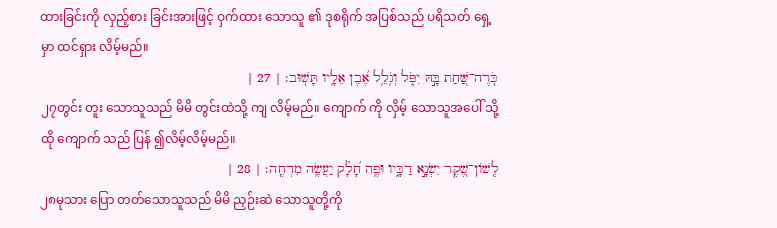ထားခြင်းကို လှည့်စား ခြင်းအားဖြင့် ဝှက်ထား သောသူ ၏ ဒုစရိုက် အပြစ်သည် ပရိသတ် ရှေ့ မှာ ထင်ရှား လိမ့်မည်။
כֹּֽרֶה־שַּׁ֭חַת בָּ֣הּ יִפֹּ֑ל וְגֹ֥לֵ֥ל אֶ֝בֶן אֵלָ֥יו תָּשֽׁוּב׃ | 27 |
၂၇တွင်း တူး သောသူသည် မိမိ တွင်းထဲသို့ ကျ လိမ့်မည်။ ကျောက် ကို လှိမ့် သောသူအပေါ် သို့ ထို ကျောက် သည် ပြန် ၍လိမ့်လိမ့်မည်။
לְֽשׁוֹן־שֶׁ֭קֶר יִשְׂנָ֣א דַכָּ֑יו וּפֶ֥ה חָ֝לָ֗ק יַעֲשֶׂ֥ה מִדְחֶֽה׃ | 28 |
၂၈မုသား ပြော တတ်သောသူသည် မိမိ ညှဉ်းဆဲ သောသူတို့ကို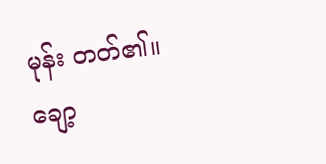မုန်း တတ်၏။ ချော့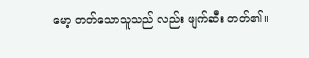မော့ တတ်သောသူသည် လည်း ဖျက်ဆီး တတ်၏။